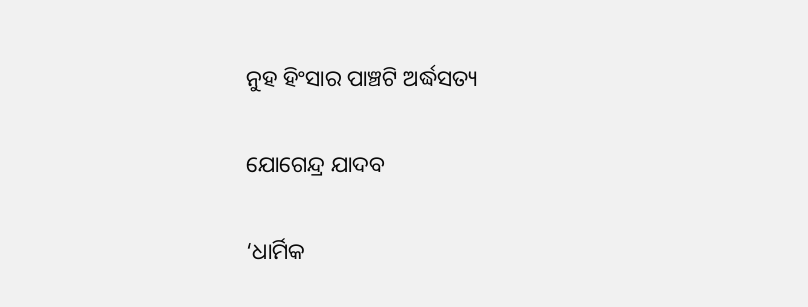ନୁହ ହିଂସାର ପାଞ୍ଚଟି ଅର୍ଦ୍ଧସତ୍ୟ

ଯୋଗେନ୍ଦ୍ର ଯାଦବ

‘ଧାର୍ମିକ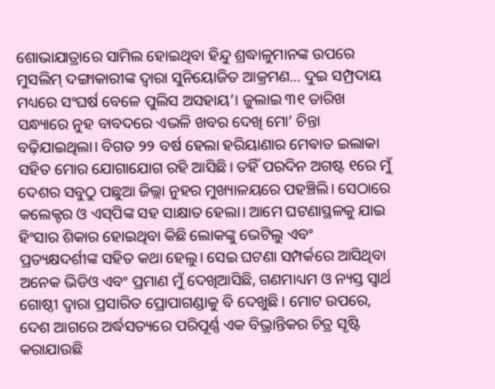ଶୋଭାଯାତ୍ରାରେ ସାମିଲ ହୋଇଥିବା ହିନ୍ଦୁ ଶ୍ରଦ୍ଧାଳୁମାନଙ୍କ ଉପରେ ମୁସଲିମ୍‌ ଦଙ୍ଗାକାରୀଙ୍କ ଦ୍ବାରା ସୁନିୟୋଜିତ ଆକ୍ରମଣ… ଦୁଇ ସମ୍ପ୍ରଦାୟ ମଧ୍ୟରେ ସଂଘର୍ଷ ବେଳେ ପୁଲିସ ଅସହାୟ’। ଜୁଲାଇ ୩୧ ତାରିଖ ସନ୍ଧ୍ୟାରେ ନୁହ ବାବଦରେ ଏଭଳି ଖବର ଦେଖି ମୋ’ ଚିନ୍ତା ବଢ଼ିଯାଇଥିଲା। ବିଗତ ୨୨ ବର୍ଷ ହେଲା ହରିୟାଣାର ମେଵାତ ଇଲାକା ସହିତ ମୋର ଯୋଗାଯୋଗ ରହି ଆସିଛି। ତହିଁ ପରଦିନ ଅଗଷ୍ଟ ୧ରେ ମୁଁ ଦେଶର ସବୁଠୁ ପଛୁଆ ଜିଲ୍ଲା ନୁହର ମୁଖ୍ୟାଳୟରେ ପହଞ୍ଚିଲି। ସେଠାରେ କଲେକ୍ଟର ଓ ଏସ୍‌ପିଙ୍କ ସହ ସାକ୍ଷାତ ହେଲା। ଆମେ ଘଟଣାସ୍ଥଳକୁ ଯାଇ ହିଂସାର ଶିକାର ହୋଇଥିବା କିଛି ଲୋକଙ୍କୁ ଭେଟିଲୁ ଏବଂ ପ୍ରତ୍ୟକ୍ଷଦର୍ଶୀଙ୍କ ସହିତ କଥା ହେଲୁ। ସେଇ ଘଟଣା ସମ୍ପର୍କରେ ଆସିଥିବା ଅନେକ ଭିଡିଓ ଏବଂ ପ୍ରମାଣ ମୁଁ ଦେଖିଆସିଛି, ଗଣମାଧ୍ୟମ ଓ ନ୍ୟସ୍ତ ସ୍ବାର୍ଥ ଗୋଷ୍ଠୀ ଦ୍ବାରା ପ୍ରସାରିତ ପ୍ରୋପାଗଣ୍ଡାକୁ ବି ଦେଖୁଛି। ମୋଟ ଉପରେ, ଦେଶ ଆଗରେ ଅର୍ଦ୍ଧସତ୍ୟରେ ପରିପୂର୍ଣ୍ଣ ଏକ ବିଭ୍ରାନ୍ତିକର ଚିତ୍ର ସୃଷ୍ଟି କରାଯାଉଛି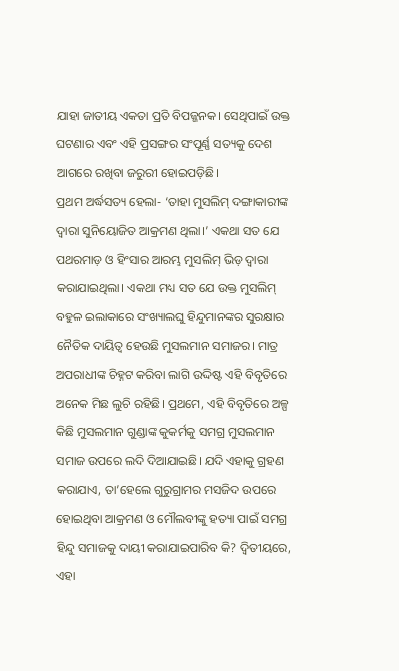ଯାହା ଜାତୀୟ ଏକତା ପ୍ରତି ବିପଜ୍ଜନକ। ସେଥିପାଇଁ ଉକ୍ତ ଘଟଣାର ଏବଂ ଏହି ପ୍ରସଙ୍ଗର ସଂପୂର୍ଣ୍ଣ ସତ୍ୟକୁ ଦେଶ ଆଗରେ ରଖିବା ଜରୁରୀ ହୋଇପଡ଼ିଛି।
ପ୍ରଥମ ଅର୍ଦ୍ଧସତ୍ୟ ହେଲା- ‘ତାହା ମୁସଲିମ୍‌ ଦଙ୍ଗାକାରୀଙ୍କ ଦ୍ବାରା ସୁନିୟୋଜିତ ଆକ୍ରମଣ ଥିଲା।’ ଏକଥା ସତ ଯେ ପଥରମାଡ଼ ଓ ହିଂସାର ଆରମ୍ଭ ମୁସଲିମ୍‌ ଭିଡ଼ ଦ୍ବାରା କରାଯାଇଥିଲା। ଏକଥା ମଧ୍ୟ ସତ ଯେ ଉକ୍ତ ମୁସଲିମ୍‌ ବହୁଳ ଇଲାକାରେ ସଂଖ୍ୟାଲଘୁ ହିନ୍ଦୁମାନଙ୍କର ସୁରକ୍ଷାର ନୈତିକ ଦାୟିତ୍ବ ହେଉଛି ମୁସଲମାନ ସମାଜର। ମାତ୍ର ଅପରାଧୀଙ୍କ ଚିହ୍ନଟ କରିବା ଲାଗି ଉଦ୍ଦିଷ୍ଟ ଏହି ବିବୃତିରେ ଅନେକ ମିଛ ଲୁଚି ରହିଛି। ପ୍ରଥମେ, ଏହି ବିବୃତିରେ ଅଳ୍ପ କିଛି ମୁସଲମାନ ଗୁଣ୍ଡାଙ୍କ କୁକର୍ମକୁ ସମଗ୍ର ମୁସଲମାନ ସମାଜ ଉପରେ ଲଦି ଦିଆଯାଇଛି। ଯଦି ଏହାକୁ ଗ୍ରହଣ କରାଯାଏ, ତା’ହେଲେ ଗୁରୁଗ୍ରାମର ମସଜିଦ ଉପରେ ହୋଇଥିବା ଆକ୍ରମଣ ଓ ମୌଲବୀଙ୍କୁ ହତ୍ୟା ପାଇଁ ସମଗ୍ର ହିନ୍ଦୁ ସମାଜକୁ ଦାୟୀ କରାଯାଇପାରିବ କି? ଦ୍ବିତୀୟରେ, ଏହା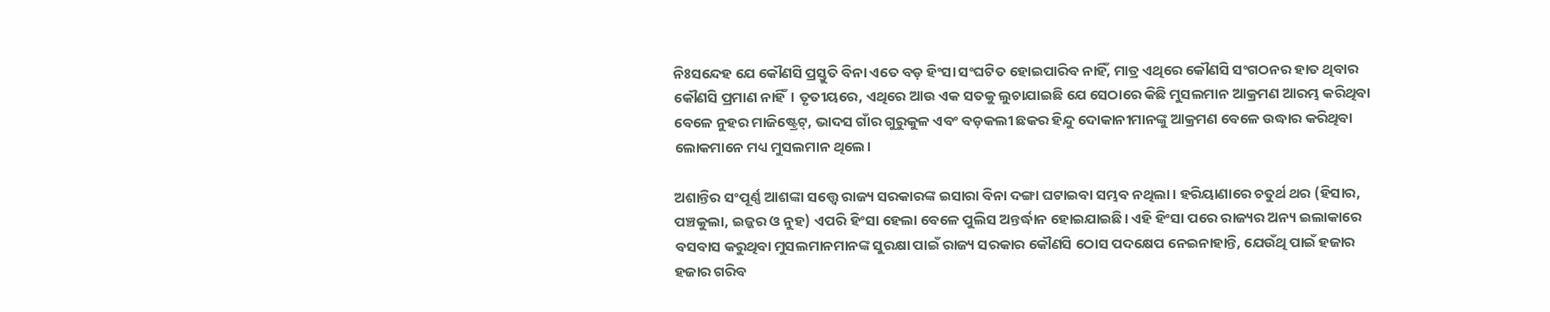ନିଃସନ୍ଦେହ ଯେ କୌଣସି ପ୍ରସ୍ତୁତି ବିନା ଏତେ ବଡ଼ ହିଂସା ସଂଘଟିତ ହୋଇପାରିବ ନାହିଁ, ମାତ୍ର ଏଥିରେ କୌଣସି ସଂଗଠନର ହାତ ଥିବାର କୌଣସି ପ୍ରମାଣ ନାହିଁ। ତୃତୀୟରେ, ଏଥିରେ ଆଉ ଏକ ସତକୁ ଲୁଚାଯାଇଛି ଯେ ସେଠାରେ କିଛି ମୁସଲମାନ ଆକ୍ରମଣ ଆରମ୍ଭ କରିଥିବା ବେଳେ ନୁହର ମାଜିଷ୍ଟ୍ରେଟ୍‌, ଭାଦସ ଗାଁର ଗୁରୁକୁଳ ଏବଂ ବଡ଼କଲୀ ଛକର ହିନ୍ଦୁ ଦୋକାନୀମାନଙ୍କୁ ଆକ୍ରମଣ ବେଳେ ଉଦ୍ଧାର କରିଥିବା ଲୋକମାନେ ମଧ୍ୟ ମୁସଲମାନ ଥିଲେ।

ଅଶାନ୍ତିର ସଂପୂର୍ଣ୍ଣ ଆଶଙ୍କା ସତ୍ତ୍ବେ ରାଜ୍ୟ ସରକାରଙ୍କ ଇସାରା ବିନା ଦଙ୍ଗା ଘଟାଇବା ସମ୍ଭବ ନଥିଲା। ହରିୟାଣାରେ ଚତୁର୍ଥ ଥର (ହିସାର, ପଞ୍ଚକୁଲା, ଇଜ୍ଜର ଓ ନୁହ) ଏପରି ହିଂସା ହେଲା ବେଳେ ପୁଲିସ ଅନ୍ତର୍ଦ୍ଧାନ ହୋଇଯାଇଛି। ଏହି ହିଂସା ପରେ ରାଜ୍ୟର ଅନ୍ୟ ଇଲାକାରେ ବସବାସ କରୁଥିବା ମୁସଲମାନମାନଙ୍କ ସୁରକ୍ଷା ପାଇଁ ରାଜ୍ୟ ସରକାର କୌଣସି ଠୋସ ପଦକ୍ଷେପ ନେଇନାହାନ୍ତି, ଯେଉଁଥି ପାଇଁ ହଜାର ହଜାର ଗରିବ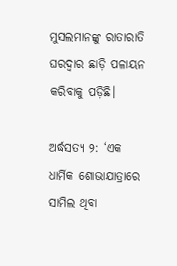ମୁସଲମାନଙ୍କୁ ରାତାରାତି ଘରଦ୍ବାର ଛାଡ଼ି ପଳାୟନ କରିବାକୁ ପଡ଼ିଛି।

ଅର୍ଦ୍ଧସତ୍ୟ ୨: ‘ଏକ ଧାର୍ମିକ ଶୋଭାଯାତ୍ରାରେ ସାମିଲ ଥିବା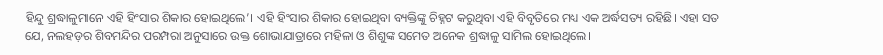ହିନ୍ଦୁ ଶ୍ରଦ୍ଧାଳୁମାନେ ଏହି ହିଂସାର ଶିକାର ହୋଇଥିଲେ’। ଏହି ହିଂସାର ଶିକାର ହୋଇଥିବା ବ୍ୟକ୍ତିଙ୍କୁ ଚିହ୍ନଟ କରୁଥିବା ଏହି ବିବୃତିରେ ମଧ୍ୟ ଏକ ଅର୍ଦ୍ଧସତ୍ୟ ରହିଛି। ଏହା ସତ ଯେ, ନଲହଡ଼ର ଶିବମନ୍ଦିର ପରମ୍ପରା ଅନୁସାରେ ଉକ୍ତ ଶୋଭାଯାତ୍ରାରେ ମହିଳା ଓ ଶିଶୁଙ୍କ ସମେତ ଅନେକ ଶ୍ରଦ୍ଧାଳୁ ସାମିଲ ହୋଇଥିଲେ।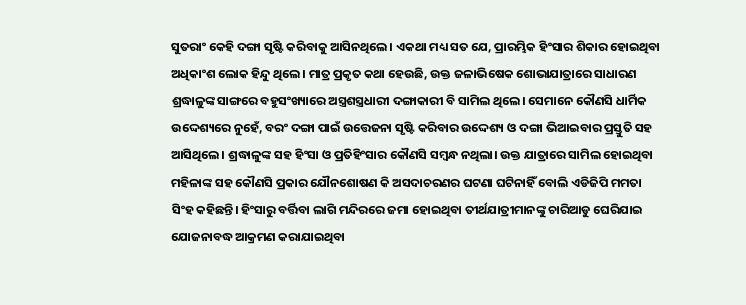ସୁତରାଂ କେହି ଦଙ୍ଗା ସୃଷ୍ଟି କରିବାକୁ ଆସିନଥିଲେ। ଏକଥା ମଧ୍ୟ ସତ ଯେ, ପ୍ରାରମ୍ଭିକ ହିଂସାର ଶିକାର ହୋଇଥିବା ଅଧିକାଂଶ ଲୋକ ହିନ୍ଦୁ ଥିଲେ। ମାତ୍ର ପ୍ରକୃତ କଥା ହେଉଛି, ଉକ୍ତ ଜଳାଭିଷେକ ଶୋଭାଯାତ୍ରାରେ ସାଧାରଣ ଶ୍ରଦ୍ଧାଳୁଙ୍କ ସାଙ୍ଗରେ ବହୁସଂଖ୍ୟାରେ ଅସ୍ତ୍ରଶସ୍ତ୍ରଧାରୀ ଦଙ୍ଗାକାରୀ ବି ସାମିଲ ଥିଲେ। ସେମାନେ କୌଣସି ଧାର୍ମିକ ଉଦ୍ଦେଶ୍ୟରେ ନୁହେଁ, ବରଂ ଦଙ୍ଗା ପାଇଁ ଉତ୍ତେଜନା ସୃଷ୍ଟି କରିବାର ଉଦ୍ଦେଶ୍ୟ ଓ ଦଙ୍ଗା ଭିଆଇବାର ପ୍ରସ୍ତୁତି ସହ ଆସିଥିଲେ। ଶ୍ରଦ୍ଧାଳୁଙ୍କ ସହ ହିଂସା ଓ ପ୍ରତିହିଂସାର କୌଣସି ସମ୍ବନ୍ଧ ନଥିଲା। ଉକ୍ତ ଯାତ୍ରାରେ ସାମିଲ ହୋଇଥିବା ମହିଳାଙ୍କ ସହ କୌଣସି ପ୍ରକାର ଯୌନଶୋଷଣ କି ଅସଦାଚରଣର ଘଟଣା ଘଟିନାହିଁ ବୋଲି ଏଡିଜିପି ମମତା ସିଂହ କହିଛନ୍ତି। ହିଂସାରୁ ବର୍ତ୍ତିବା ଲାଗି ମନ୍ଦିରରେ ଜମା ହୋଇଥିବା ତୀର୍ଥଯାତ୍ରୀମାନଙ୍କୁ ଚାରିଆଡୁ ଘେରିଯାଇ ଯୋଜନାବଦ୍ଧ ଆକ୍ରମଣ କରାଯାଇଥିବା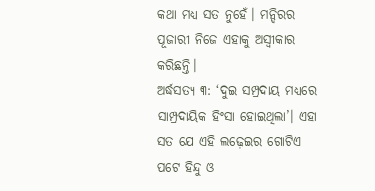କଥା ମଧ୍ୟ ସତ ନୁହେଁ। ମନ୍ଦିରର ପୂଜାରୀ ନିଜେ ଏହାକୁ ଅସ୍ବୀକାର କରିଛନ୍ତି।
ଅର୍ଦ୍ଧସତ୍ୟ ୩: ‘ଦୁଇ ସମ୍ପ୍ରଦାୟ ମଧ୍ୟରେ ସାମ୍ପ୍ରଦାୟିକ ହିଂସା ହୋଇଥିଲା’। ଏହା ସତ ଯେ ଏହି ଲଢ଼େଇର ଗୋଟିଏ ପଟେ ହିନ୍ଦୁ ଓ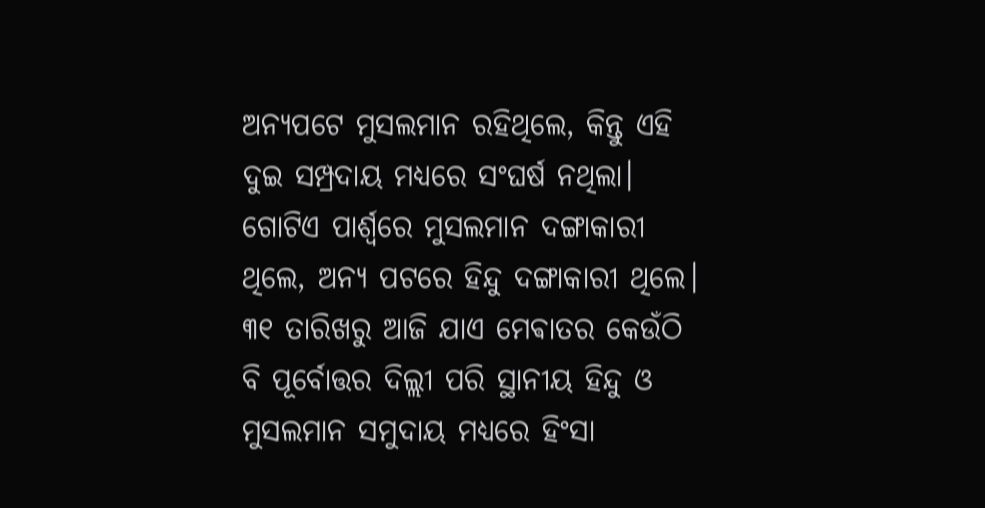ଅନ୍ୟପଟେ ମୁସଲମାନ ରହିଥିଲେ, କିନ୍ତୁ ଏହି ଦୁଇ ସମ୍ପ୍ରଦାୟ ମଧ୍ୟରେ ସଂଘର୍ଷ ନଥିଲା। ଗୋଟିଏ ପାର୍ଶ୍ବରେ ମୁସଲମାନ ଦଙ୍ଗାକାରୀ ଥିଲେ, ଅନ୍ୟ ପଟରେ ହିନ୍ଦୁ ଦଙ୍ଗାକାରୀ ଥିଲେ। ୩୧ ତାରିଖରୁ ଆଜି ଯାଏ ମେଵାତର କେଉଁଠି ବି ପୂର୍ବୋତ୍ତର ଦିଲ୍ଲୀ ପରି ସ୍ଥାନୀୟ ହିନ୍ଦୁ ଓ ମୁସଲମାନ ସମୁଦାୟ ମଧ୍ୟରେ ହିଂସା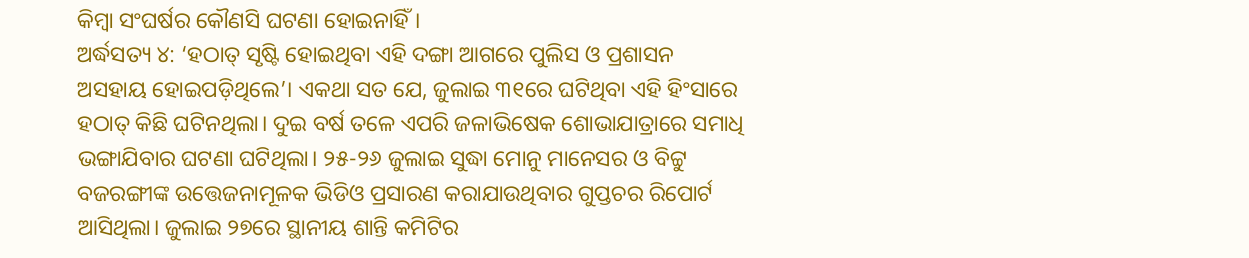କିମ୍ବା ସଂଘର୍ଷର କୌଣସି ଘଟଣା ହୋଇନାହିଁ।
ଅର୍ଦ୍ଧସତ୍ୟ ୪: ‘ହଠାତ୍‌ ସୃଷ୍ଟି ହୋଇଥିବା ଏହି ଦଙ୍ଗା ଆଗରେ ପୁଲିସ ଓ ପ୍ରଶାସନ ଅସହାୟ ହୋଇପଡ଼ିଥିଲେ’। ଏକଥା ସତ ଯେ, ଜୁଲାଇ ୩୧ରେ ଘଟିଥିବା ଏହି ହିଂସାରେ ହଠାତ୍‌ କିଛି ଘଟିନଥିଲା। ଦୁଇ ବର୍ଷ ତଳେ ଏପରି ଜଳାଭିଷେକ ଶୋଭାଯାତ୍ରାରେ ସମାଧି ଭଙ୍ଗାଯିବାର ଘଟଣା ଘଟିଥିଲା। ୨୫-୨୬ ଜୁଲାଇ ସୁଦ୍ଧା ମୋନୁ ମାନେସର ଓ ବିଟ୍ଟୁ ବଜରଙ୍ଗୀଙ୍କ ଉତ୍ତେଜନାମୂଳକ ଭିଡିଓ ପ୍ରସାରଣ କରାଯାଉଥିବାର ଗୁପ୍ତଚର ରିପୋର୍ଟ ଆସିଥିଲା। ଜୁଲାଇ ୨୭ରେ ସ୍ଥାନୀୟ ଶାନ୍ତି କମିଟିର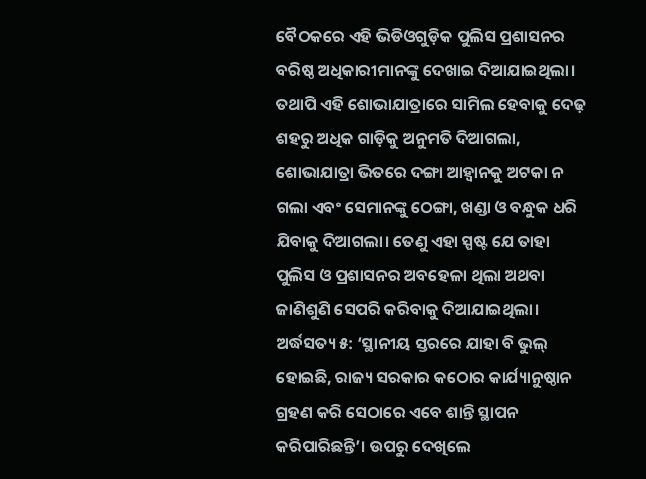ବୈଠକରେ ଏହି ଭିଡିଓଗୁଡ଼ିକ ପୁଲିସ ପ୍ରଶାସନର ବରିଷ୍ଠ ଅଧିକାରୀମାନଙ୍କୁ ଦେଖାଇ ଦିଆଯାଇଥିଲା। ତଥାପି ଏହି ଶୋଭାଯାତ୍ରାରେ ସାମିଲ ହେବାକୁ ଦେଢ଼ ଶହରୁ ଅଧିକ ଗାଡ଼ିକୁ ଅନୁମତି ଦିଆଗଲା, ଶୋଭାଯାତ୍ରା ଭିତରେ ଦଙ୍ଗା ଆହ୍ବାନକୁ ଅଟକା ନ ଗଲା ଏବଂ ସେମାନଙ୍କୁ ଠେଙ୍ଗା, ଖଣ୍ଡା ଓ ବନ୍ଧୁକ ଧରି ଯିବାକୁ ଦିଆଗଲା। ତେଣୁ ଏହା ସ୍ପଷ୍ଟ ଯେ ତାହା ପୁଲିସ ଓ ପ୍ରଶାସନର ଅବହେଳା ଥିଲା ଅଥବା ଜାଣିଶୁଣି ସେପରି କରିବାକୁ ଦିଆଯାଇଥିଲା।
ଅର୍ଦ୍ଧସତ୍ୟ ୫: ‘ସ୍ଥାନୀୟ ସ୍ତରରେ ଯାହା ବି ଭୁଲ୍‌ ହୋଇଛି, ରାଜ୍ୟ ସରକାର କଠୋର କାର୍ଯ୍ୟାନୁଷ୍ଠାନ ଗ୍ରହଣ କରି ସେଠାରେ ଏବେ ଶାନ୍ତି ସ୍ଥାପନ କରିପାରିଛନ୍ତି’। ଉପରୁ ଦେଖିଲେ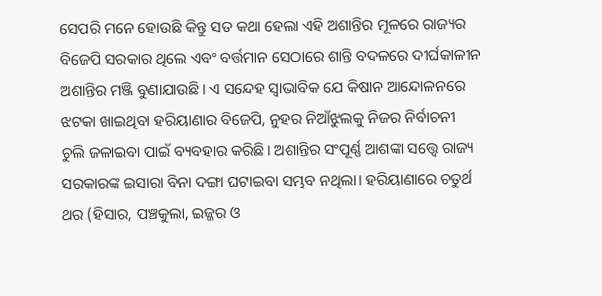ସେପରି ମନେ ହୋଉଛି କିନ୍ତୁ ସତ କଥା ହେଲା ଏହି ଅଶାନ୍ତିର ମୂଳରେ ରାଜ୍ୟର ବିଜେପି ସରକାର ଥିଲେ ଏବଂ ବର୍ତ୍ତମାନ ସେଠାରେ ଶାନ୍ତି ବଦଳରେ ଦୀର୍ଘକାଳୀନ ଅଶାନ୍ତିର ମଞ୍ଜି ବୁଣାଯାଉଛି। ଏ ସନ୍ଦେହ ସ୍ବାଭାବିକ ଯେ କିଷାନ ଆନ୍ଦୋଳନରେ ଝଟକା ଖାଇଥିବା ହରିୟାଣାର ବିଜେପି, ନୁହର ନିଆଁଝୁଲକୁ ନିଜର ନିର୍ବାଚନୀ ଚୁଲି ଜଳାଇବା ପାଇଁ ବ୍ୟବହାର କରିଛି। ଅଶାନ୍ତିର ସଂପୂର୍ଣ୍ଣ ଆଶଙ୍କା ସତ୍ତ୍ବେ ରାଜ୍ୟ ସରକାରଙ୍କ ଇସାରା ବିନା ଦଙ୍ଗା ଘଟାଇବା ସମ୍ଭବ ନଥିଲା। ହରିୟାଣାରେ ଚତୁର୍ଥ ଥର (ହିସାର, ପଞ୍ଚକୁଲା, ଇଜ୍ଜର ଓ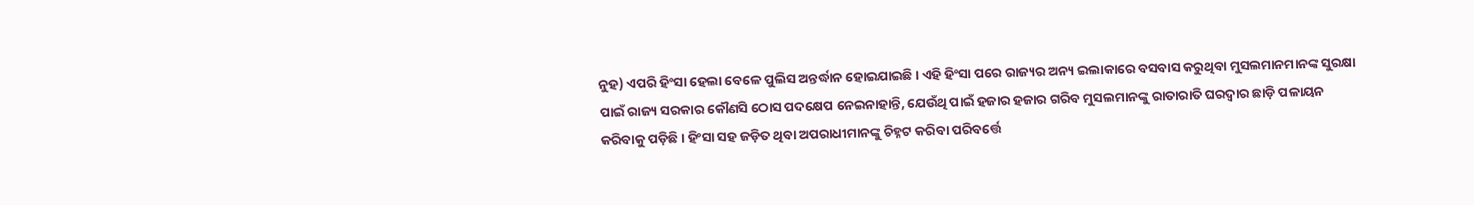ନୁହ) ଏପରି ହିଂସା ହେଲା ବେଳେ ପୁଲିସ ଅନ୍ତର୍ଦ୍ଧାନ ହୋଇଯାଇଛି। ଏହି ହିଂସା ପରେ ରାଜ୍ୟର ଅନ୍ୟ ଇଲାକାରେ ବସବାସ କରୁଥିବା ମୁସଲମାନମାନଙ୍କ ସୁରକ୍ଷା ପାଇଁ ରାଜ୍ୟ ସରକାର କୌଣସି ଠୋସ ପଦକ୍ଷେପ ନେଇନାହାନ୍ତି, ଯେଉଁଥି ପାଇଁ ହଜାର ହଜାର ଗରିବ ମୁସଲମାନଙ୍କୁ ରାତାରାତି ଘରଦ୍ବାର ଛାଡ଼ି ପଳାୟନ କରିବାକୁ ପଡ଼ିଛି। ହିଂସା ସହ ଜଡ଼ିତ ଥିବା ଅପରାଧୀମାନଙ୍କୁ ଚିହ୍ନଟ କରିବା ପରିବର୍ତ୍ତେ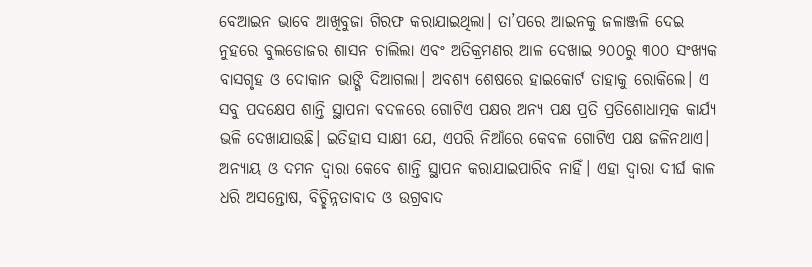ବେଆଇନ ଭାବେ ଆଖିବୁଜା ଗିରଫ କରାଯାଇଥିଲା। ତା’ପରେ ଆଇନକୁ ଜଳାଞ୍ଜଳି ଦେଇ ନୁହରେ ବୁଲଡୋଜର ଶାସନ ଚାଲିଲା ଏବଂ ଅତିକ୍ରମଣର ଆଳ ଦେଖାଇ ୨୦୦ରୁ ୩୦୦ ସଂଖ୍ୟକ ବାସଗୃହ ଓ ଦୋକାନ ଭାଙ୍ଗି ଦିଆଗଲା। ଅବଶ୍ୟ ଶେଷରେ ହାଇକୋର୍ଟ ତାହାକୁ ରୋକିଲେ। ଏ ସବୁ ପଦକ୍ଷେପ ଶାନ୍ତି ସ୍ଥାପନା ବଦଳରେ ଗୋଟିଏ ପକ୍ଷର ଅନ୍ୟ ପକ୍ଷ ପ୍ରତି ପ୍ରତିଶୋଧାତ୍ମକ କାର୍ଯ୍ୟ ଭଳି ଦେଖାଯାଉଛି। ଇତିହାସ ସାକ୍ଷୀ ଯେ, ଏପରି ନିଆଁରେ କେବଳ ଗୋଟିଏ ପକ୍ଷ ଜଳିନଥାଏ। ଅନ୍ୟାୟ ଓ ଦମନ ଦ୍ବାରା କେବେ ଶାନ୍ତି ସ୍ଥାପନ କରାଯାଇପାରିବ ନାହିଁ। ଏହା ଦ୍ବାରା ଦୀର୍ଘ କାଳ ଧରି ଅସନ୍ତୋଷ, ବିଚ୍ଛିନ୍ନତାବାଦ ଓ ଉଗ୍ରବାଦ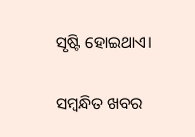ସୃଷ୍ଟି ହୋଇଥାଏ।

ସମ୍ବନ୍ଧିତ ଖବର